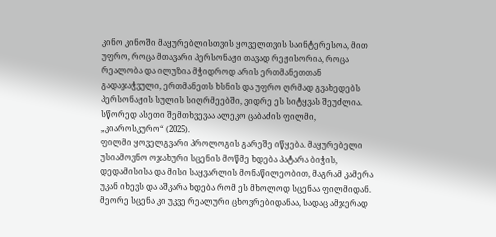კინო კინოში მაყურებლისთვის ყოველთვის საინტერესოა, მით უფრო, როცა მთავარი პერსონაჟი თავად რეჟისორია, როცა რეალობა და ილუზია მჭიდროდ არის ერთმანეთთან გადაჯაჭვული, ერთმანეთს ხსნის და უფრო ღრმად გვახედებს პერსონაჟის სულის სიღრმეებში, ვიდრე ეს სიტყვას შეუძლია. სწორედ ასეთი შემთხვევაა ალეკო ცაბაძის ფილმი, „კიაროსკურო“ (2025).
ფილმი ყოველგვარი პროლოგის გარეშე იწყება. მაყურებელი უსიამოვნო ოჯახური სცენის მოწმე ხდება პატარა ბიჭის, დედამისისა და მისი საყვარლის მონაწილეობით, მაგრამ კამერა უკან იხევს და აშკარა ხდება რომ ეს მხოლოდ სცენაა ფილმიდან. მეორე სცენა კი უკვე რეალური ცხოვრებიდანაა, სადაც ამჯერად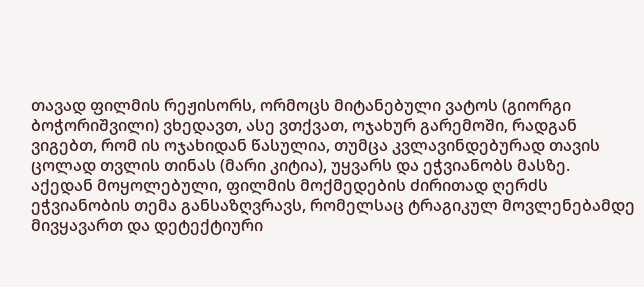თავად ფილმის რეჟისორს, ორმოცს მიტანებული ვატოს (გიორგი ბოჭორიშვილი) ვხედავთ, ასე ვთქვათ, ოჯახურ გარემოში, რადგან ვიგებთ, რომ ის ოჯახიდან წასულია, თუმცა კვლავინდებურად თავის ცოლად თვლის თინას (მარი კიტია), უყვარს და ეჭვიანობს მასზე.
აქედან მოყოლებული, ფილმის მოქმედების ძირითად ღერძს ეჭვიანობის თემა განსაზღვრავს, რომელსაც ტრაგიკულ მოვლენებამდე მივყავართ და დეტექტიური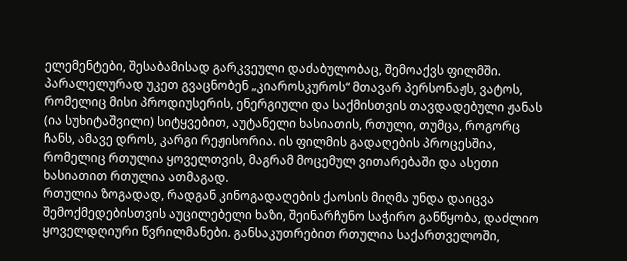ელემენტები, შესაბამისად გარკვეული დაძაბულობაც, შემოაქვს ფილმში.
პარალელურად უკეთ გვაცნობენ „კიაროსკუროს“ მთავარ პერსონაჟს, ვატოს, რომელიც მისი პროდიუსერის, ენერგიული და საქმისთვის თავდადებული ჟანას (ია სუხიტაშვილი) სიტყვებით, აუტანელი ხასიათის, რთული, თუმცა, როგორც ჩანს, ამავე დროს, კარგი რეჟისორია. ის ფილმის გადაღების პროცესშია, რომელიც რთულია ყოველთვის, მაგრამ მოცემულ ვითარებაში და ასეთი ხასიათით რთულია ათმაგად.
რთულია ზოგადად, რადგან კინოგადაღების ქაოსის მიღმა უნდა დაიცვა შემოქმედებისთვის აუცილებელი ხაზი, შეინარჩუნო საჭირო განწყობა, დაძლიო ყოველდღიური წვრილმანები. განსაკუთრებით რთულია საქართველოში,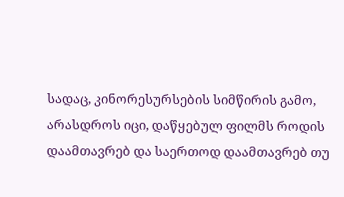სადაც, კინორესურსების სიმწირის გამო, არასდროს იცი, დაწყებულ ფილმს როდის დაამთავრებ და საერთოდ დაამთავრებ თუ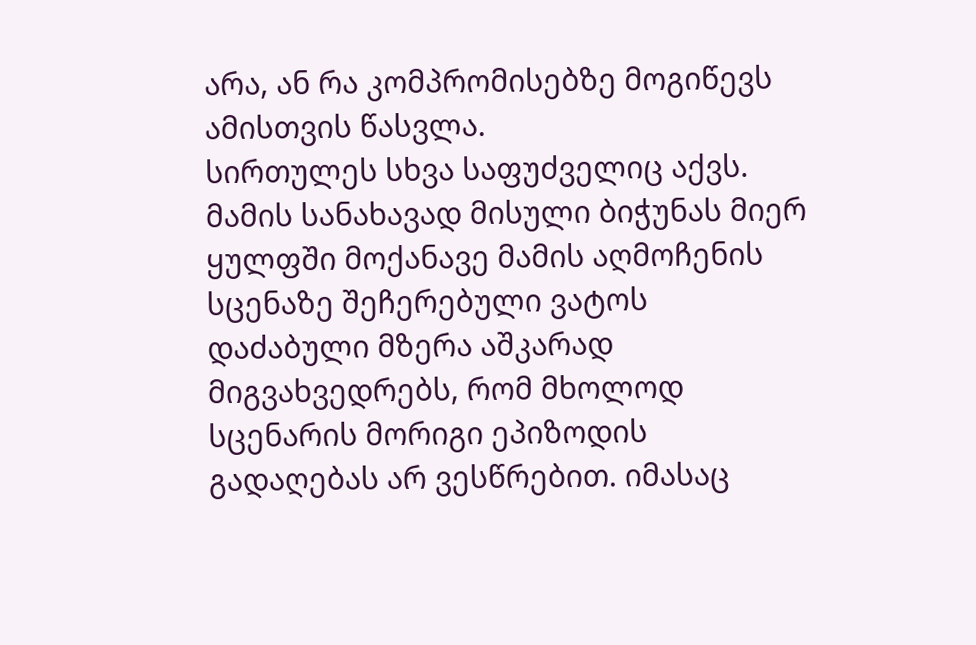არა, ან რა კომპრომისებზე მოგიწევს ამისთვის წასვლა.
სირთულეს სხვა საფუძველიც აქვს. მამის სანახავად მისული ბიჭუნას მიერ ყულფში მოქანავე მამის აღმოჩენის სცენაზე შეჩერებული ვატოს დაძაბული მზერა აშკარად მიგვახვედრებს, რომ მხოლოდ სცენარის მორიგი ეპიზოდის გადაღებას არ ვესწრებით. იმასაც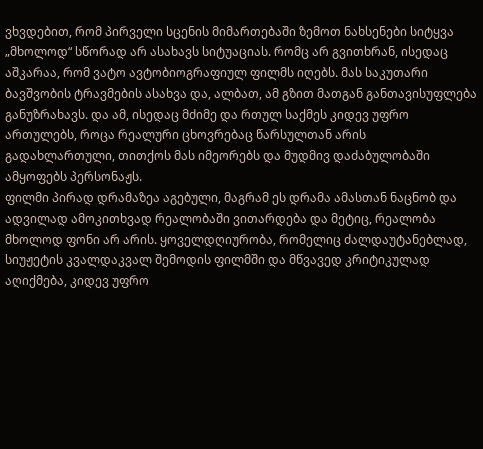ვხვდებით, რომ პირველი სცენის მიმართებაში ზემოთ ნახსენები სიტყვა „მხოლოდ“ სწორად არ ასახავს სიტუაციას. რომც არ გვითხრან, ისედაც აშკარაა, რომ ვატო ავტობიოგრაფიულ ფილმს იღებს. მას საკუთარი ბავშვობის ტრავმების ასახვა და, ალბათ, ამ გზით მათგან განთავისუფლება განუზრახავს. და ამ, ისედაც მძიმე და რთულ საქმეს კიდევ უფრო ართულებს, როცა რეალური ცხოვრებაც წარსულთან არის გადახლართული, თითქოს მას იმეორებს და მუდმივ დაძაბულობაში ამყოფებს პერსონაჟს.
ფილმი პირად დრამაზეა აგებული, მაგრამ ეს დრამა ამასთან ნაცნობ და ადვილად ამოკითხვად რეალობაში ვითარდება და მეტიც, რეალობა მხოლოდ ფონი არ არის. ყოველდღიურობა, რომელიც ძალდაუტანებლად, სიუჟეტის კვალდაკვალ შემოდის ფილმში და მწვავედ კრიტიკულად აღიქმება, კიდევ უფრო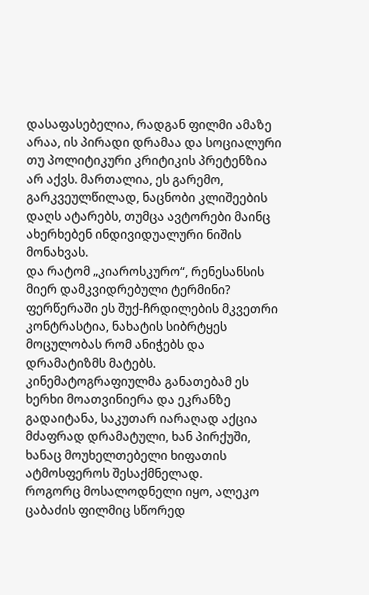დასაფასებელია, რადგან ფილმი ამაზე არაა, ის პირადი დრამაა და სოციალური თუ პოლიტიკური კრიტიკის პრეტენზია არ აქვს. მართალია, ეს გარემო, გარკვეულწილად, ნაცნობი კლიშეების დაღს ატარებს, თუმცა ავტორები მაინც ახერხებენ ინდივიდუალური ნიშის მონახვას.
და რატომ „კიაროსკურო“, რენესანსის მიერ დამკვიდრებული ტერმინი? ფერწერაში ეს შუქ-ჩრდილების მკვეთრი კონტრასტია, ნახატის სიბრტყეს მოცულობას რომ ანიჭებს და დრამატიზმს მატებს. კინემატოგრაფიულმა განათებამ ეს ხერხი მოათვინიერა და ეკრანზე გადაიტანა, საკუთარ იარაღად აქცია მძაფრად დრამატული, ხან პირქუში, ხანაც მოუხელთებელი ხიფათის ატმოსფეროს შესაქმნელად.
როგორც მოსალოდნელი იყო, ალეკო ცაბაძის ფილმიც სწორედ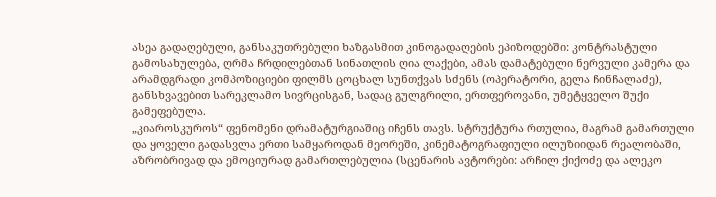ასეა გადაღებული, განსაკუთრებული ხაზგასმით კინოგადაღების ეპიზოდებში: კონტრასტული გამოსახულება, ღრმა ჩრდილებთან სინათლის ღია ლაქები, ამას დამატებული ნერვული კამერა და არამდგრადი კომპოზიციები ფილმს ცოცხალ სუნთქვას სძენს (ოპერატორი, გელა ჩინჩალაძე), განსხვავებით სარეკლამო სივრცისგან, სადაც გულგრილი, ერთფეროვანი, უმეტყველო შუქი გამეფებულა.
„კიაროსკუროს“ ფენომენი დრამატურგიაშიც იჩენს თავს. სტრუქტურა რთულია, მაგრამ გამართული და ყოველი გადასვლა ერთი სამყაროდან მეორეში, კინემატოგრაფიული ილუზიიდან რეალობაში, აზრობრივად და ემოციურად გამართლებულია (სცენარის ავტორები: არჩილ ქიქოძე და ალეკო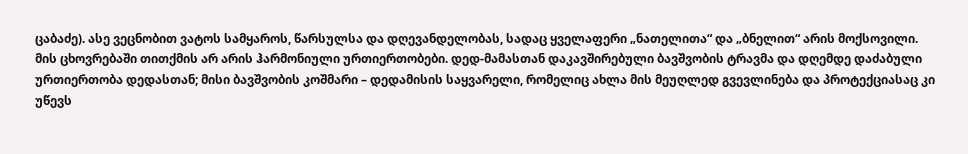ცაბაძე). ასე ვეცნობით ვატოს სამყაროს, წარსულსა და დღევანდელობას, სადაც ყველაფერი „ნათელითა“ და „ბნელით“ არის მოქსოვილი. მის ცხოვრებაში თითქმის არ არის ჰარმონიული ურთიერთობები. დედ-მამასთან დაკავშირებული ბავშვობის ტრავმა და დღემდე დაძაბული ურთიერთობა დედასთან; მისი ბავშვობის კოშმარი – დედამისის საყვარელი, რომელიც ახლა მის მეუღლედ გვევლინება და პროტექციასაც კი უწევს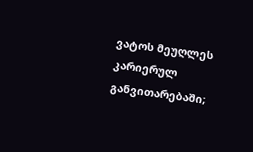ვატოს მეუღლეს კარიერულ განვითარებაში;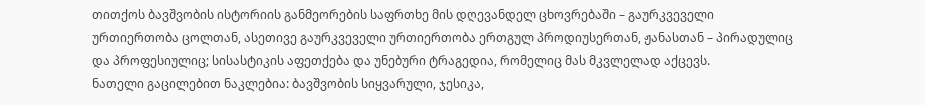თითქოს ბავშვობის ისტორიის განმეორების საფრთხე მის დღევანდელ ცხოვრებაში – გაურკვეველი ურთიერთობა ცოლთან, ასეთივე გაურკვეველი ურთიერთობა ერთგულ პროდიუსერთან, ჟანასთან – პირადულიც და პროფესიულიც; სისასტიკის აფეთქება და უნებური ტრაგედია, რომელიც მას მკვლელად აქცევს.
ნათელი გაცილებით ნაკლებია: ბავშვობის სიყვარული, ჯესიკა,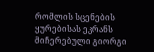რომლის სცენების ყურებისას ეკრანს მიჩერებული გიორგი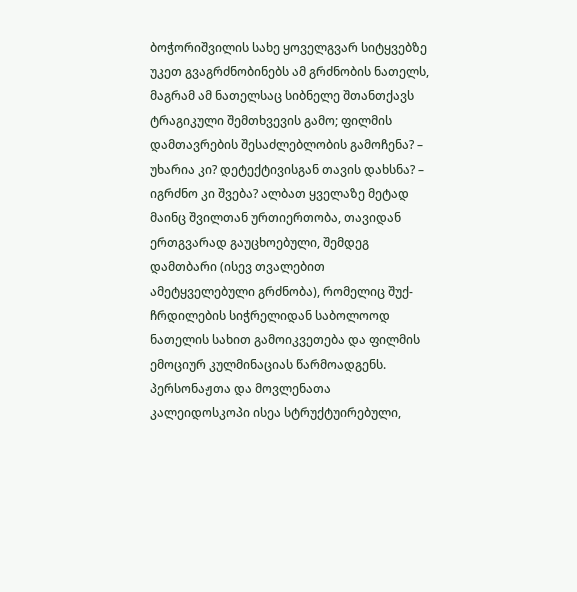ბოჭორიშვილის სახე ყოველგვარ სიტყვებზე უკეთ გვაგრძნობინებს ამ გრძნობის ნათელს, მაგრამ ამ ნათელსაც სიბნელე შთანთქავს ტრაგიკული შემთხვევის გამო; ფილმის დამთავრების შესაძლებლობის გამოჩენა? – უხარია კი? დეტექტივისგან თავის დახსნა? – იგრძნო კი შვება? ალბათ ყველაზე მეტად მაინც შვილთან ურთიერთობა, თავიდან ერთგვარად გაუცხოებული, შემდეგ დამთბარი (ისევ თვალებით ამეტყველებული გრძნობა), რომელიც შუქ-ჩრდილების სიჭრელიდან საბოლოოდ ნათელის სახით გამოიკვეთება და ფილმის ემოციურ კულმინაციას წარმოადგენს.
პერსონაჟთა და მოვლენათა კალეიდოსკოპი ისეა სტრუქტუირებული,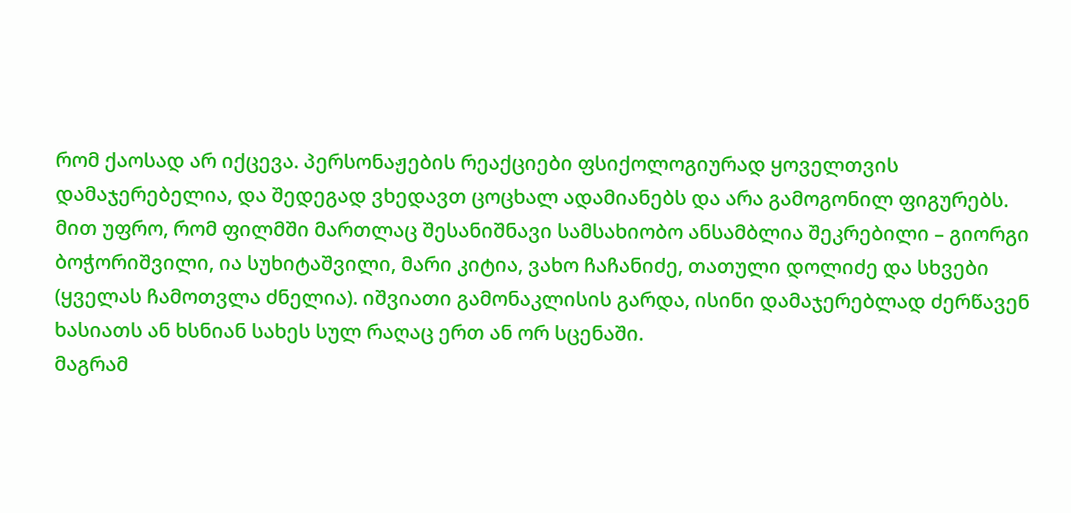რომ ქაოსად არ იქცევა. პერსონაჟების რეაქციები ფსიქოლოგიურად ყოველთვის დამაჯერებელია, და შედეგად ვხედავთ ცოცხალ ადამიანებს და არა გამოგონილ ფიგურებს. მით უფრო, რომ ფილმში მართლაც შესანიშნავი სამსახიობო ანსამბლია შეკრებილი – გიორგი ბოჭორიშვილი, ია სუხიტაშვილი, მარი კიტია, ვახო ჩაჩანიძე, თათული დოლიძე და სხვები (ყველას ჩამოთვლა ძნელია). იშვიათი გამონაკლისის გარდა, ისინი დამაჯერებლად ძერწავენ ხასიათს ან ხსნიან სახეს სულ რაღაც ერთ ან ორ სცენაში.
მაგრამ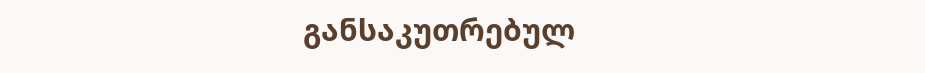განსაკუთრებულ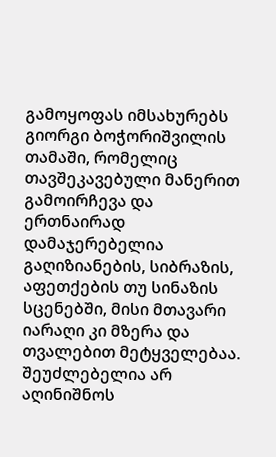გამოყოფას იმსახურებს გიორგი ბოჭორიშვილის თამაში, რომელიც თავშეკავებული მანერით გამოირჩევა და ერთნაირად დამაჯერებელია გაღიზიანების, სიბრაზის, აფეთქების თუ სინაზის სცენებში, მისი მთავარი იარაღი კი მზერა და თვალებით მეტყველებაა.
შეუძლებელია არ აღინიშნოს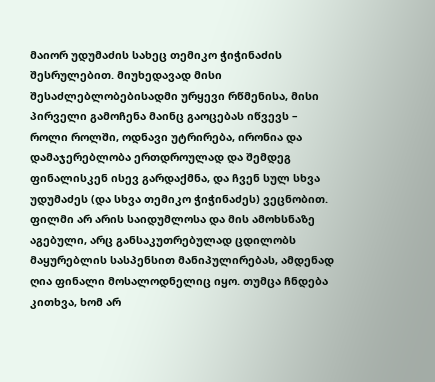მაიორ უდუმაძის სახეც თემიკო ჭიჭინაძის შესრულებით. მიუხედავად მისი შესაძლებლობებისადმი ურყევი რწმენისა, მისი პირველი გამოჩენა მაინც გაოცებას იწვევს – როლი როლში, ოდნავი უტრირება, ირონია და დამაჯერებლობა ერთდროულად და შემდეგ ფინალისკენ ისევ გარდაქმნა, და ჩვენ სულ სხვა უდუმაძეს (და სხვა თემიკო ჭიჭინაძეს) ვეცნობით.
ფილმი არ არის საიდუმლოსა და მის ამოხსნაზე აგებული, არც განსაკუთრებულად ცდილობს მაყურებლის სასპენსით მანიპულირებას, ამდენად ღია ფინალი მოსალოდნელიც იყო. თუმცა ჩნდება კითხვა, ხომ არ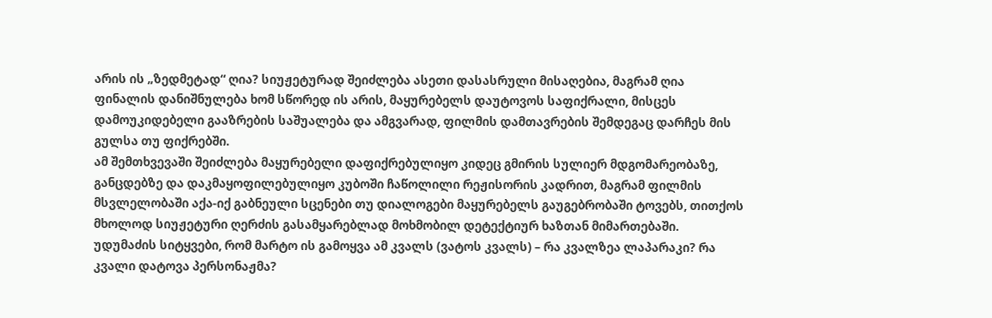არის ის „ზედმეტად“ ღია? სიუჟეტურად შეიძლება ასეთი დასასრული მისაღებია, მაგრამ ღია ფინალის დანიშნულება ხომ სწორედ ის არის, მაყურებელს დაუტოვოს საფიქრალი, მისცეს დამოუკიდებელი გააზრების საშუალება და ამგვარად, ფილმის დამთავრების შემდეგაც დარჩეს მის გულსა თუ ფიქრებში.
ამ შემთხვევაში შეიძლება მაყურებელი დაფიქრებულიყო კიდეც გმირის სულიერ მდგომარეობაზე, განცდებზე და დაკმაყოფილებულიყო კუბოში ჩაწოლილი რეჟისორის კადრით, მაგრამ ფილმის მსვლელობაში აქა-იქ გაბნეული სცენები თუ დიალოგები მაყურებელს გაუგებრობაში ტოვებს, თითქოს მხოლოდ სიუჟეტური ღერძის გასამყარებლად მოხმობილ დეტექტიურ ხაზთან მიმართებაში.
უდუმაძის სიტყვები, რომ მარტო ის გამოყვა ამ კვალს (ვატოს კვალს) – რა კვალზეა ლაპარაკი? რა კვალი დატოვა პერსონაჟმა?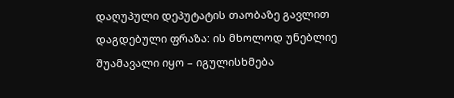დაღუპული დეპუტატის თაობაზე გავლით დაგდებული ფრაზა: ის მხოლოდ უნებლიე შუამავალი იყო – იგულისხმება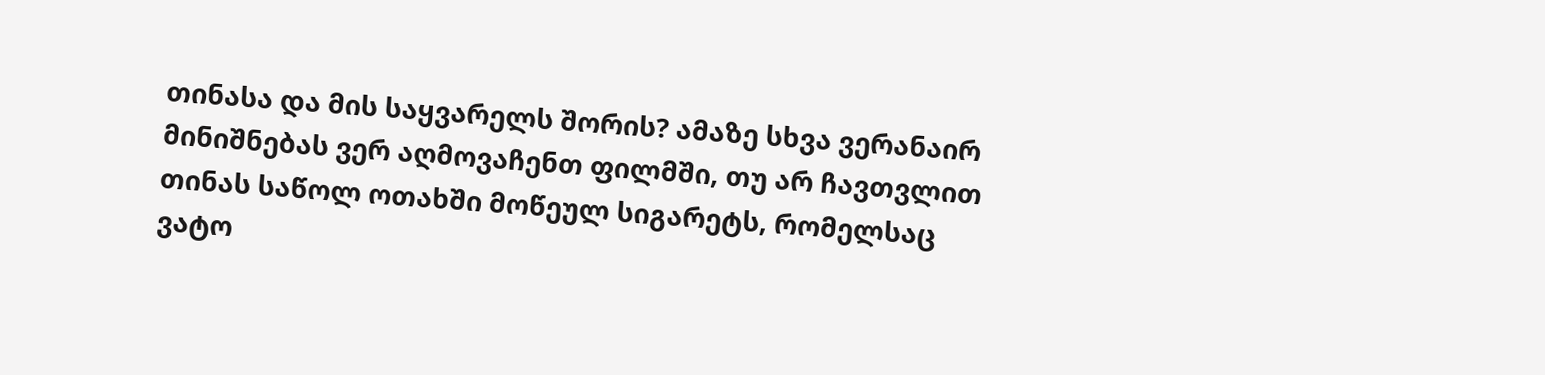თინასა და მის საყვარელს შორის? ამაზე სხვა ვერანაირ მინიშნებას ვერ აღმოვაჩენთ ფილმში, თუ არ ჩავთვლით თინას საწოლ ოთახში მოწეულ სიგარეტს, რომელსაც ვატო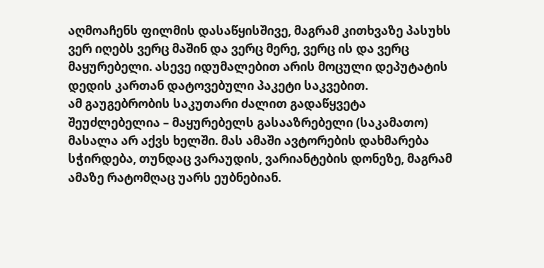აღმოაჩენს ფილმის დასაწყისშივე, მაგრამ კითხვაზე პასუხს ვერ იღებს ვერც მაშინ და ვერც მერე, ვერც ის და ვერც მაყურებელი. ასევე იდუმალებით არის მოცული დეპუტატის დედის კართან დატოვებული პაკეტი საკვებით.
ამ გაუგებრობის საკუთარი ძალით გადაწყვეტა შეუძლებელია – მაყურებელს გასააზრებელი (საკამათო) მასალა არ აქვს ხელში. მას ამაში ავტორების დახმარება სჭირდება, თუნდაც ვარაუდის, ვარიანტების დონეზე, მაგრამ ამაზე რატომღაც უარს ეუბნებიან.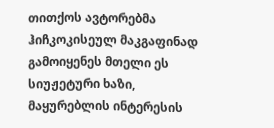თითქოს ავტორებმა ჰიჩკოკისეულ მაკგაფინად გამოიყენეს მთელი ეს სიუჟეტური ხაზი, მაყურებლის ინტერესის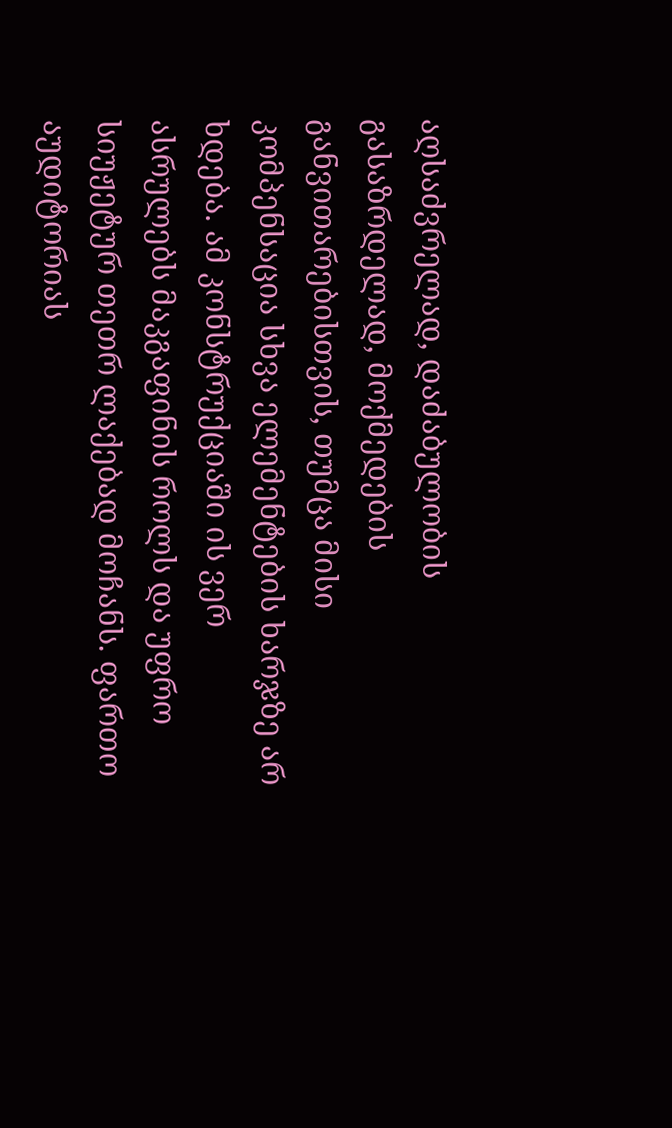აღსაძვრელად, დაძაბულობის გასაზრდელად, მოქმედების განვითარებისთვის, თუმცა მისი კომპენსაცია სხვა ელემენტების ხარჯზე არ ხდება. ამ კონსტრუქციაში ის ვერ ასრულებს მაკგაფინის როლს და უფრო სიუჟეტურ თეთრ ლაქებად მოჩანს. ფართო აუდიტორიას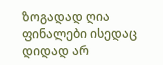ზოგადად ღია ფინალები ისედაც დიდად არ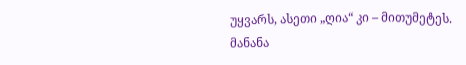უყვარს, ასეთი „ღია“ კი – მითუმეტეს.
მანანა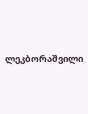ლეკბორაშვილი